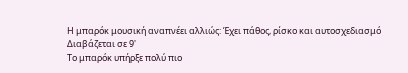Η μπαρόκ μουσική αναπνέει αλλιώς: Έχει πάθος, ρίσκο και αυτοσχεδιασμό
Διαβάζεται σε 9'
Το μπαρόκ υπήρξε πολύ πιο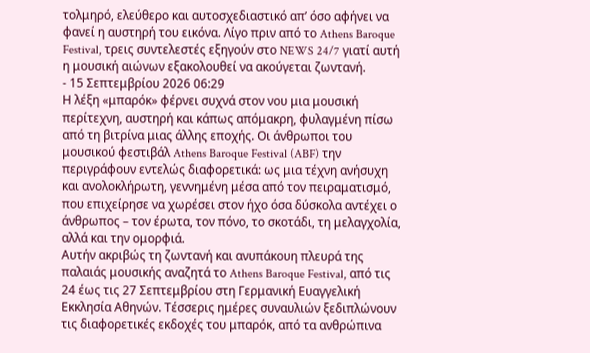τολμηρό, ελεύθερο και αυτοσχεδιαστικό απ’ όσο αφήνει να φανεί η αυστηρή του εικόνα. Λίγο πριν από το Athens Baroque Festival, τρεις συντελεστές εξηγούν στο NEWS 24/7 γιατί αυτή η μουσική αιώνων εξακολουθεί να ακούγεται ζωντανή.
- 15 Σεπτεμβρίου 2026 06:29
Η λέξη «μπαρόκ» φέρνει συχνά στον νου μια μουσική περίτεχνη, αυστηρή και κάπως απόμακρη, φυλαγμένη πίσω από τη βιτρίνα μιας άλλης εποχής. Οι άνθρωποι του μουσικού φεστιβάλ Athens Baroque Festival (ABF) την περιγράφουν εντελώς διαφορετικά: ως μια τέχνη ανήσυχη και ανολοκλήρωτη, γεννημένη μέσα από τον πειραματισμό, που επιχείρησε να χωρέσει στον ήχο όσα δύσκολα αντέχει ο άνθρωπος – τον έρωτα, τον πόνο, το σκοτάδι, τη μελαγχολία, αλλά και την ομορφιά.
Αυτήν ακριβώς τη ζωντανή και ανυπάκουη πλευρά της παλαιάς μουσικής αναζητά το Athens Baroque Festival, από τις 24 έως τις 27 Σεπτεμβρίου στη Γερμανική Ευαγγελική Εκκλησία Αθηνών. Τέσσερις ημέρες συναυλιών ξεδιπλώνουν τις διαφορετικές εκδοχές του μπαρόκ, από τα ανθρώπινα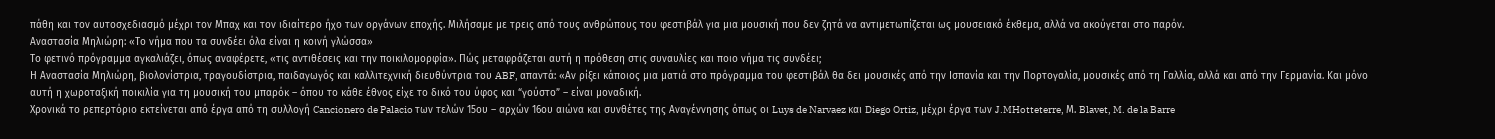πάθη και τον αυτοσχεδιασμό μέχρι τον Μπαχ και τον ιδιαίτερο ήχο των οργάνων εποχής. Μιλήσαμε με τρεις από τους ανθρώπους του φεστιβάλ για μια μουσική που δεν ζητά να αντιμετωπίζεται ως μουσειακό έκθεμα, αλλά να ακούγεται στο παρόν.
Αναστασία Μηλιώρη: «Το νήμα που τα συνδέει όλα είναι η κοινή γλώσσα»
Το φετινό πρόγραμμα αγκαλιάζει, όπως αναφέρετε, «τις αντιθέσεις και την ποικιλομορφία». Πώς μεταφράζεται αυτή η πρόθεση στις συναυλίες και ποιο νήμα τις συνδέει;
Η Αναστασία Μηλιώρη, βιολονίστρια, τραγουδίστρια, παιδαγωγός και καλλιτεχνική διευθύντρια του ABF, απαντά: «Αν ρίξει κάποιος μια ματιά στο πρόγραμμα του φεστιβάλ θα δει μουσικές από την Ισπανία και την Πορτογαλία, μουσικές από τη Γαλλία, αλλά και από την Γερμανία. Και μόνο αυτή η χωροταξική ποικιλία για τη μουσική του μπαρόκ – όπου το κάθε έθνος είχε το δικό του ύφος και “γούστο” – είναι μοναδική.
Χρονικά το ρεπερτόριο εκτείνεται από έργα από τη συλλογή Cancionero de Palacio των τελών 15ου – αρχών 16ου αιώνα και συνθέτες της Αναγέννησης όπως οι Luys de Narvaez και Diego Ortiz, μέχρι έργα των J.MHotteterre, Μ. Blavet, M. de la Barre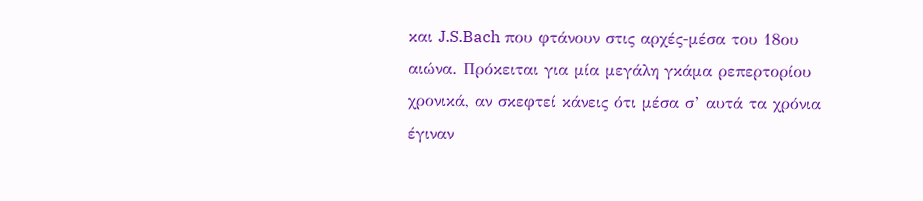και J.S.Bach που φτάνουν στις αρχές-μέσα του 18ου αιώνα. Πρόκειται για μία μεγάλη γκάμα ρεπερτορίου χρονικά, αν σκεφτεί κάνεις ότι μέσα σ’ αυτά τα χρόνια έγιναν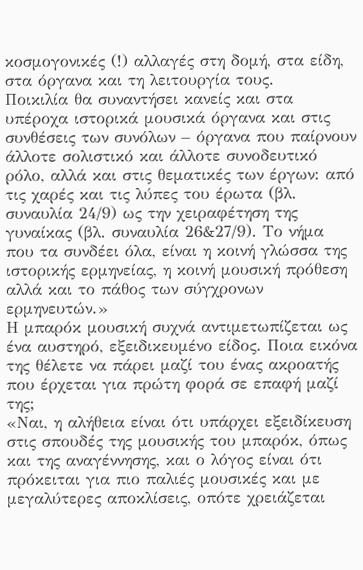κοσμογονικές (!) αλλαγές στη δομή, στα είδη, στα όργανα και τη λειτουργία τους.
Ποικιλία θα συναντήσει κανείς και στα υπέροχα ιστορικά μουσικά όργανα και στις συνθέσεις των συνόλων – όργανα που παίρνουν άλλοτε σολιστικό και άλλοτε συνοδευτικό ρόλο, αλλά και στις θεματικές των έργων: από τις χαρές και τις λύπες του έρωτα (βλ. συναυλία 24/9) ως την χειραφέτηση της γυναίκας (βλ. συναυλία 26&27/9). Το νήμα που τα συνδέει όλα, είναι η κοινή γλώσσα της ιστορικής ερμηνείας, η κοινή μουσική πρόθεση αλλά και το πάθος των σύγχρονων ερμηνευτών.»
Η μπαρόκ μουσική συχνά αντιμετωπίζεται ως ένα αυστηρό, εξειδικευμένο είδος. Ποια εικόνα της θέλετε να πάρει μαζί του ένας ακροατής που έρχεται για πρώτη φορά σε επαφή μαζί της;
«Ναι, η αλήθεια είναι ότι υπάρχει εξειδίκευση στις σπουδές της μουσικής του μπαρόκ, όπως και της αναγέννησης, και ο λόγος είναι ότι πρόκειται για πιο παλιές μουσικές και με μεγαλύτερες αποκλίσεις, οπότε χρειάζεται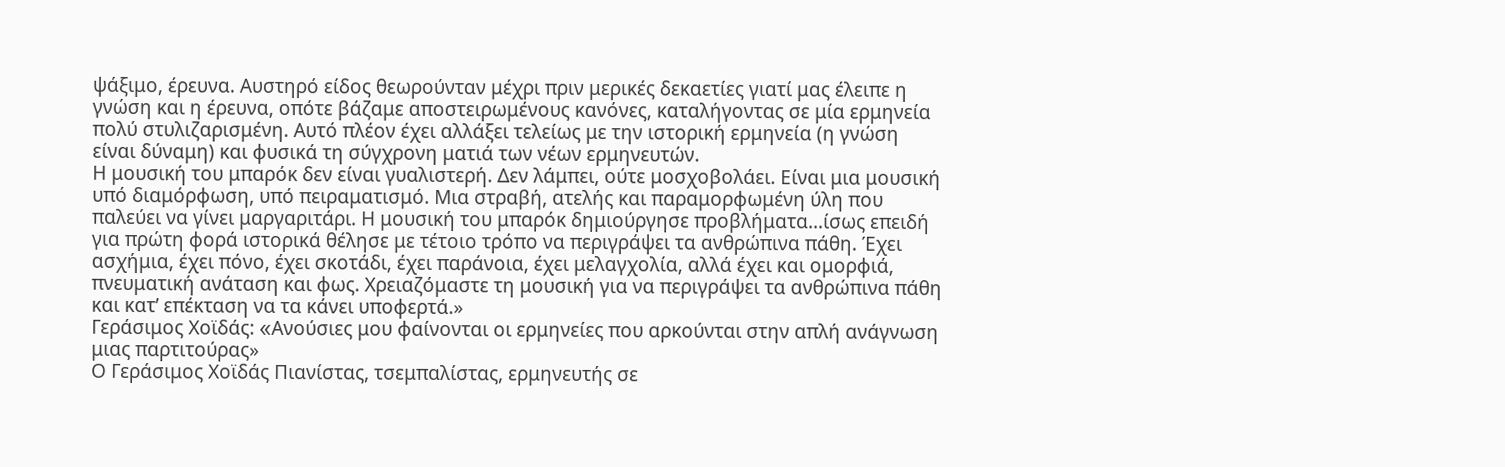ψάξιμο, έρευνα. Αυστηρό είδος θεωρούνταν μέχρι πριν μερικές δεκαετίες γιατί μας έλειπε η γνώση και η έρευνα, οπότε βάζαμε αποστειρωμένους κανόνες, καταλήγοντας σε μία ερμηνεία πολύ στυλιζαρισμένη. Αυτό πλέον έχει αλλάξει τελείως με την ιστορική ερμηνεία (η γνώση είναι δύναμη) και φυσικά τη σύγχρονη ματιά των νέων ερμηνευτών.
Η μουσική του μπαρόκ δεν είναι γυαλιστερή. Δεν λάμπει, ούτε μοσχοβολάει. Είναι μια μουσική υπό διαμόρφωση, υπό πειραματισμό. Μια στραβή, ατελής και παραμορφωμένη ύλη που παλεύει να γίνει μαργαριτάρι. Η μουσική του μπαρόκ δημιούργησε προβλήματα…ίσως επειδή για πρώτη φορά ιστορικά θέλησε με τέτοιο τρόπο να περιγράψει τα ανθρώπινα πάθη. Έχει ασχήμια, έχει πόνο, έχει σκοτάδι, έχει παράνοια, έχει μελαγχολία, αλλά έχει και ομορφιά, πνευματική ανάταση και φως. Χρειαζόμαστε τη μουσική για να περιγράψει τα ανθρώπινα πάθη και κατ’ επέκταση να τα κάνει υποφερτά.»
Γεράσιμος Χοϊδάς: «Aνούσιες μου φαίνονται οι ερμηνείες που αρκούνται στην απλή ανάγνωση μιας παρτιτούρας»
Ο Γεράσιμος Χοϊδάς Πιανίστας, τσεμπαλίστας, ερμηνευτής σε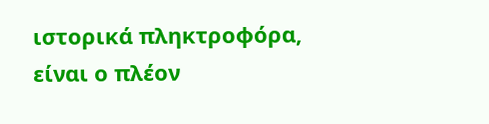ιστορικά πληκτροφόρα, είναι ο πλέον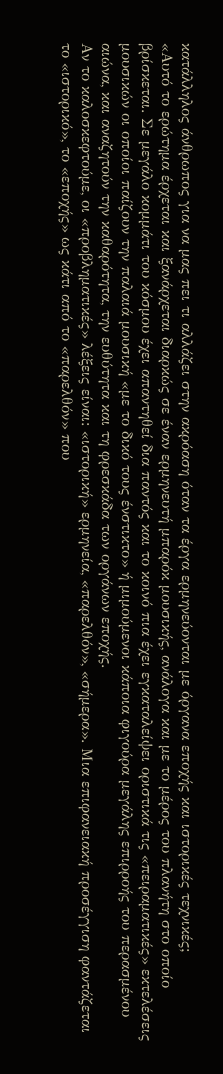κατάλληλος άνθρωπος για να μας πει τι αλλάζει στην ακρόαση όταν τα έργα ερμηνεύονται με όργανα εποχής και ιστορικές τεχνικές;
«Αυτό το ερώτημα έρχεται και ξανάρχεται διαρκώς σε έναν ερμηνευτή μπαρόκ μουσικής, ανάλογα και με το μέρος του πλανήτη στο οποίο βρίσκεται. Σε μεγάλο κομμάτι του κόσμου έχει απαντηθεί δια παντός και το κοινό πια έχει εγκαταλείψει οριστικά τις «πειραματικές» εκτελέσεις μουσικών οι οποίοι παίζουν την παλαιά μουσική «με το δικό τους ένστικτο» ή μιμούμενοι κάποια φιγούρα μεγάλης επιρροής του περασμένου αιώνα, και αναζητούν την καθαρότητα, την ευθύτητα και τη φρεσκάδα των οργάνων εποχής.
Αν το καλοσκεφτούμε, οι «προβληματικές» λέξεις είναι: «ιστορική» ερμηνεία, «παρελθόν», «σήμερα». Μια επιφανειακή προσέγγιση φαντάζεται το «ιστορικό», το «εποχής» ως κάτι από το «παρελθόν» που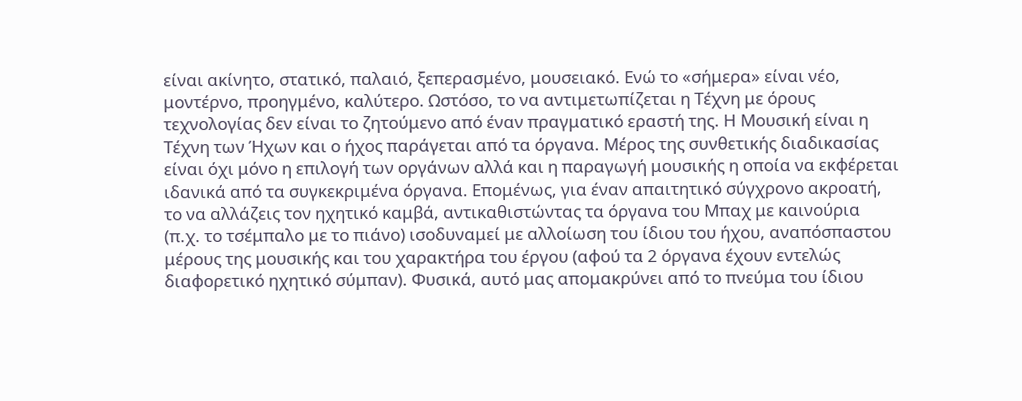είναι ακίνητο, στατικό, παλαιό, ξεπερασμένο, μουσειακό. Ενώ το «σήμερα» είναι νέο, μοντέρνο, προηγμένο, καλύτερο. Ωστόσο, το να αντιμετωπίζεται η Τέχνη με όρους τεχνολογίας δεν είναι το ζητούμενο από έναν πραγματικό εραστή της. Η Μουσική είναι η Τέχνη των Ήχων και ο ήχος παράγεται από τα όργανα. Μέρος της συνθετικής διαδικασίας είναι όχι μόνο η επιλογή των οργάνων αλλά και η παραγωγή μουσικής η οποία να εκφέρεται ιδανικά από τα συγκεκριμένα όργανα. Επομένως, για έναν απαιτητικό σύγχρονο ακροατή, το να αλλάζεις τον ηχητικό καμβά, αντικαθιστώντας τα όργανα του Μπαχ με καινούρια (π.χ. το τσέμπαλο με το πιάνο) ισοδυναμεί με αλλοίωση του ίδιου του ήχου, αναπόσπαστου μέρους της μουσικής και του χαρακτήρα του έργου (αφού τα 2 όργανα έχουν εντελώς διαφορετικό ηχητικό σύμπαν). Φυσικά, αυτό μας απομακρύνει από το πνεύμα του ίδιου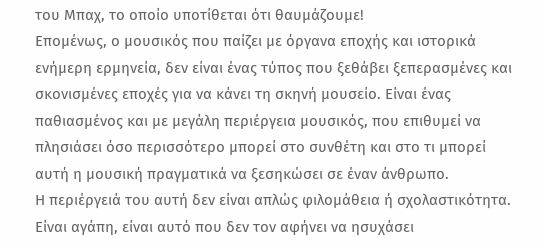του Μπαχ, το οποίο υποτίθεται ότι θαυμάζουμε!
Επομένως, ο μουσικός που παίζει με όργανα εποχής και ιστορικά ενήμερη ερμηνεία, δεν είναι ένας τύπος που ξεθάβει ξεπερασμένες και σκονισμένες εποχές για να κάνει τη σκηνή μουσείο. Είναι ένας παθιασμένος και με μεγάλη περιέργεια μουσικός, που επιθυμεί να πλησιάσει όσο περισσότερο μπορεί στο συνθέτη και στο τι μπορεί αυτή η μουσική πραγματικά να ξεσηκώσει σε έναν άνθρωπο.
Η περιέργειά του αυτή δεν είναι απλώς φιλομάθεια ή σχολαστικότητα. Είναι αγάπη, είναι αυτό που δεν τον αφήνει να ησυχάσει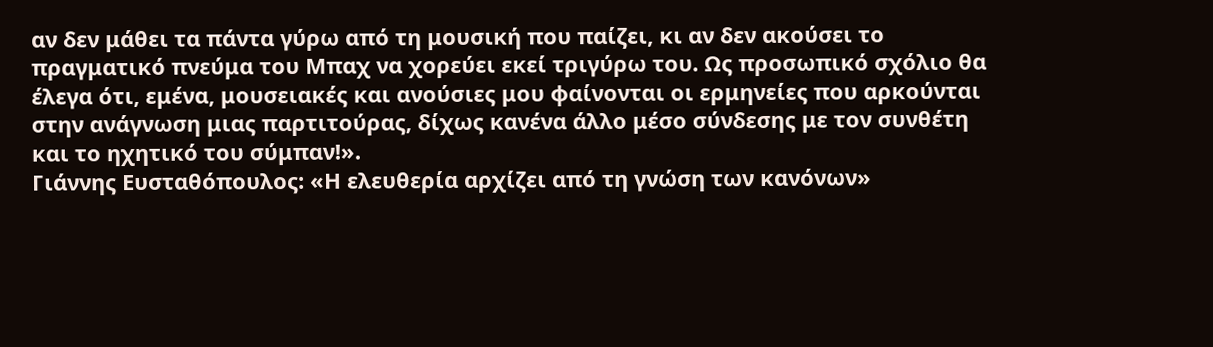αν δεν μάθει τα πάντα γύρω από τη μουσική που παίζει, κι αν δεν ακούσει το πραγματικό πνεύμα του Μπαχ να χορεύει εκεί τριγύρω του. Ως προσωπικό σχόλιο θα έλεγα ότι, εμένα, μουσειακές και ανούσιες μου φαίνονται οι ερμηνείες που αρκούνται στην ανάγνωση μιας παρτιτούρας, δίχως κανένα άλλο μέσο σύνδεσης με τον συνθέτη και το ηχητικό του σύμπαν!».
Γιάννης Ευσταθόπουλος: «Η ελευθερία αρχίζει από τη γνώση των κανόνων»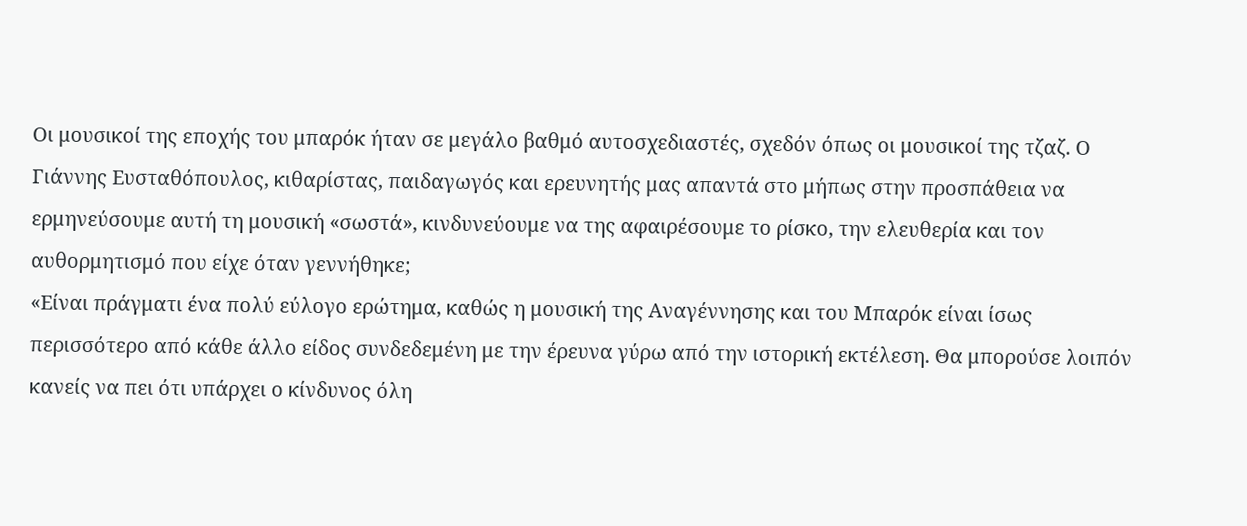Οι μουσικοί της εποχής του μπαρόκ ήταν σε μεγάλο βαθμό αυτοσχεδιαστές, σχεδόν όπως οι μουσικοί της τζαζ. Ο Γιάννης Ευσταθόπουλος, κιθαρίστας, παιδαγωγός και ερευνητής μας απαντά στο μήπως στην προσπάθεια να ερμηνεύσουμε αυτή τη μουσική «σωστά», κινδυνεύουμε να της αφαιρέσουμε το ρίσκο, την ελευθερία και τον αυθορμητισμό που είχε όταν γεννήθηκε;
«Είναι πράγματι ένα πολύ εύλογο ερώτημα, καθώς η μουσική της Αναγέννησης και του Μπαρόκ είναι ίσως περισσότερο από κάθε άλλο είδος συνδεδεμένη με την έρευνα γύρω από την ιστορική εκτέλεση. Θα μπορούσε λοιπόν κανείς να πει ότι υπάρχει ο κίνδυνος όλη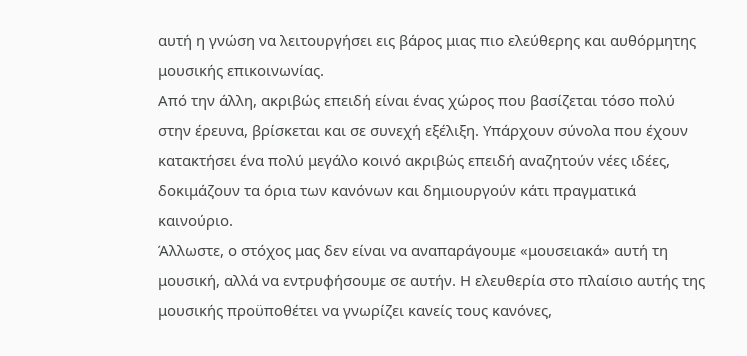αυτή η γνώση να λειτουργήσει εις βάρος μιας πιο ελεύθερης και αυθόρμητης μουσικής επικοινωνίας.
Από την άλλη, ακριβώς επειδή είναι ένας χώρος που βασίζεται τόσο πολύ στην έρευνα, βρίσκεται και σε συνεχή εξέλιξη. Υπάρχουν σύνολα που έχουν κατακτήσει ένα πολύ μεγάλο κοινό ακριβώς επειδή αναζητούν νέες ιδέες, δοκιμάζουν τα όρια των κανόνων και δημιουργούν κάτι πραγματικά καινούριο.
Άλλωστε, ο στόχος μας δεν είναι να αναπαράγουμε «μουσειακά» αυτή τη μουσική, αλλά να εντρυφήσουμε σε αυτήν. Η ελευθερία στο πλαίσιο αυτής της μουσικής προϋποθέτει να γνωρίζει κανείς τους κανόνες,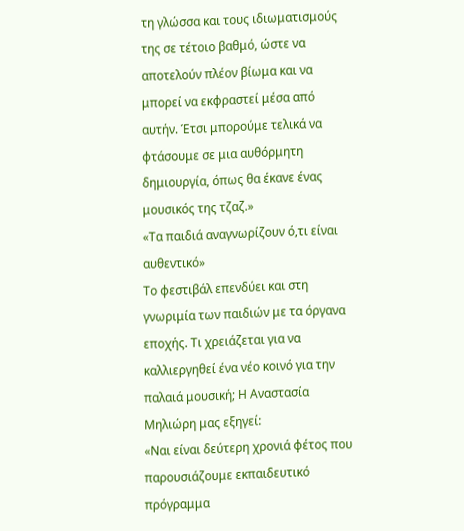τη γλώσσα και τους ιδιωματισμούς της σε τέτοιο βαθμό, ώστε να αποτελούν πλέον βίωμα και να μπορεί να εκφραστεί μέσα από αυτήν. Έτσι μπορούμε τελικά να φτάσουμε σε μια αυθόρμητη δημιουργία, όπως θα έκανε ένας μουσικός της τζαζ.»
«Τα παιδιά αναγνωρίζουν ό,τι είναι αυθεντικό»
Το φεστιβάλ επενδύει και στη γνωριμία των παιδιών με τα όργανα εποχής. Τι χρειάζεται για να καλλιεργηθεί ένα νέο κοινό για την παλαιά μουσική; Η Αναστασία Μηλιώρη μας εξηγεί:
«Ναι είναι δεύτερη χρονιά φέτος που παρουσιάζουμε εκπαιδευτικό πρόγραμμα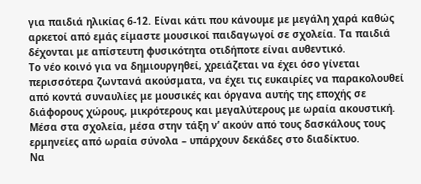για παιδιά ηλικίας 6-12. Είναι κάτι που κάνουμε με μεγάλη χαρά καθώς αρκετοί από εμάς είμαστε μουσικοί παιδαγωγοί σε σχολεία. Τα παιδιά δέχονται με απίστευτη φυσικότητα οτιδήποτε είναι αυθεντικό.
Το νέο κοινό για να δημιουργηθεί, χρειάζεται να έχει όσο γίνεται περισσότερα ζωντανά ακούσματα, να έχει τις ευκαιρίες να παρακολουθεί από κοντά συναυλίες με μουσικές και όργανα αυτής της εποχής σε διάφορους χώρους, μικρότερους και μεγαλύτερους με ωραία ακουστική. Μέσα στα σχολεία, μέσα στην τάξη ν’ ακούν από τους δασκάλους τους ερμηνείες από ωραία σύνολα – υπάρχουν δεκάδες στο διαδίκτυο.
Να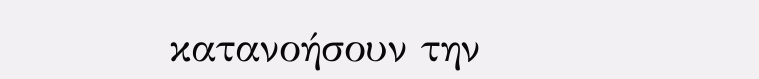κατανοήσουν την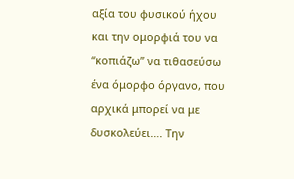αξία του φυσικού ήχου και την ομορφιά του να “κοπιάζω” να τιθασεύσω ένα όμορφο όργανο, που αρχικά μπορεί να με δυσκολεύει…. Την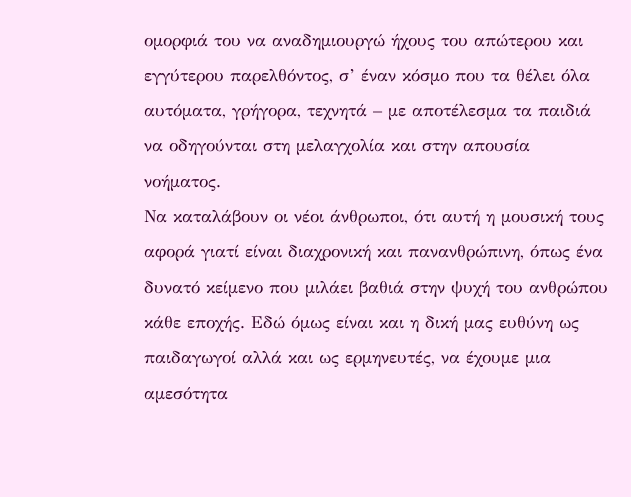ομορφιά του να αναδημιουργώ ήχους του απώτερου και εγγύτερου παρελθόντος, σ’ έναν κόσμο που τα θέλει όλα αυτόματα, γρήγορα, τεχνητά – με αποτέλεσμα τα παιδιά να οδηγούνται στη μελαγχολία και στην απουσία νοήματος.
Να καταλάβουν οι νέοι άνθρωποι, ότι αυτή η μουσική τους αφορά γιατί είναι διαχρονική και πανανθρώπινη, όπως ένα δυνατό κείμενο που μιλάει βαθιά στην ψυχή του ανθρώπου κάθε εποχής. Εδώ όμως είναι και η δική μας ευθύνη ως παιδαγωγοί αλλά και ως ερμηνευτές, να έχουμε μια αμεσότητα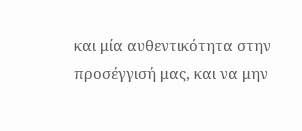και μία αυθεντικότητα στην προσέγγισή μας, και να μην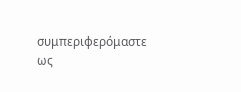συμπεριφερόμαστε ως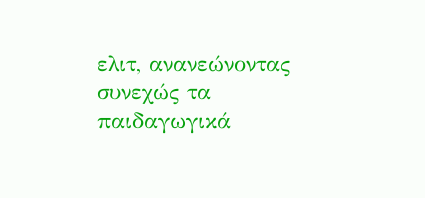ελιτ, ανανεώνοντας συνεχώς τα παιδαγωγικά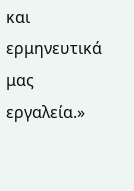και ερμηνευτικά μας εργαλεία.»